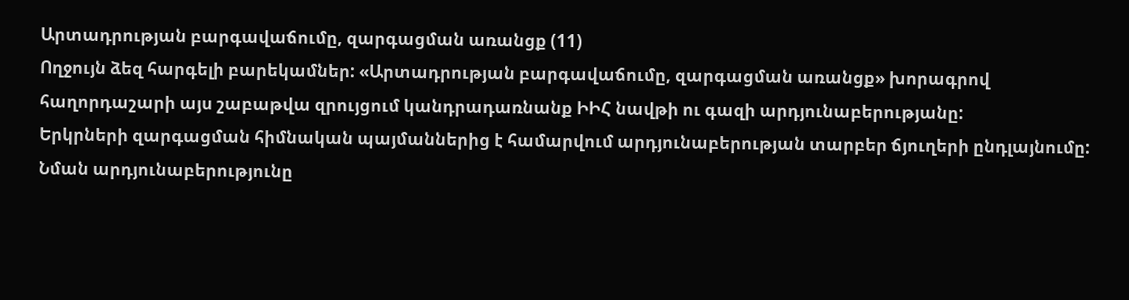Արտադրության բարգավաճումը, զարգացման առանցք (11)
Ողջույն ձեզ հարգելի բարեկամներ: «Արտադրության բարգավաճումը, զարգացման առանցք» խորագրով հաղորդաշարի այս շաբաթվա զրույցում կանդրադառնանք ԻԻՀ նավթի ու գազի արդյունաբերությանը:
Երկրների զարգացման հիմնական պայմաններից է համարվում արդյունաբերության տարբեր ճյուղերի ընդլայնումը:
Նման արդյունաբերությունը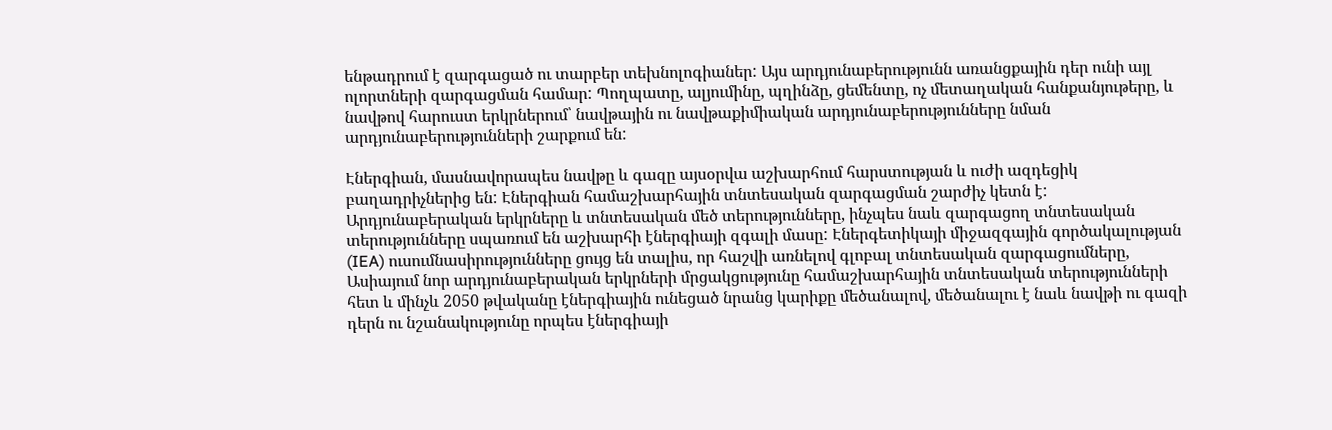ենթադրում է զարգացած ու տարբեր տեխնոլոգիաներ: Այս արդյունաբերությունն առանցքային դեր ունի այլ ոլորտների զարգացման համար: Պողպատը, ալյումինը, պղինձը, ցեմենտը, ոչ մետաղական հանքանյութերը, և նավթով հարուստ երկրներում՝ նավթային ու նավթաքիմիական արդյունաբերությունները նման արդյունաբերությունների շարքում են:

Էներգիան, մասնավորապես նավթը և գազը այսօրվա աշխարհում հարստության և ուժի ազդեցիկ բաղադրիչներից են: Էներգիան համաշխարհային տնտեսական զարգացման շարժիչ կետն է: Արդյունաբերական երկրները և տնտեսական մեծ տերությունները, ինչպես նաև զարգացող տնտեսական տերությունները սպառում են աշխարհի էներգիայի զգալի մասը: Էներգետիկայի միջազգային գործակալության (IEA) ուսումնասիրությունները ցույց են տալիս, որ հաշվի առնելով գլոբալ տնտեսական զարգացումները, Ասիայում նոր արդյունաբերական երկրների մրցակցությունը համաշխարհային տնտեսական տերությունների հետ և մինչև 2050 թվականը էներգիային ունեցած նրանց կարիքը մեծանալով, մեծանալու է նաև նավթի ու գազի դերն ու նշանակությունը որպես էներգիայի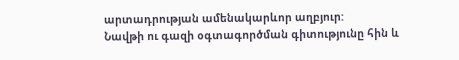արտադրության ամենակարևոր աղբյուր:
Նավթի ու գազի օգտագործման գիտությունը հին և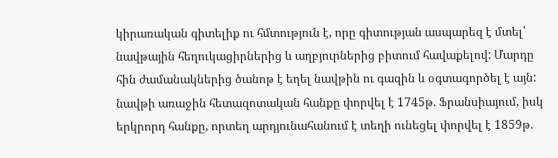կիրառական գիտելիք ու հմտություն է, որը գիտության ասպարեզ է մտել՝ նավթային հեղուկացիրներից և աղբյուրներից բիտում հավաքելով: Մարդը հին ժամանակներից ծանոթ է եղել նավթին ու գազին և օգտագործել է այն: նավթի առաջին հետազոտական հանքը փորվել է 1745թ. Ֆրանսիայում, իսկ երկրորդ հանքը, որտեղ արդյունահանում է տեղի ունեցել փորվել է 1859թ.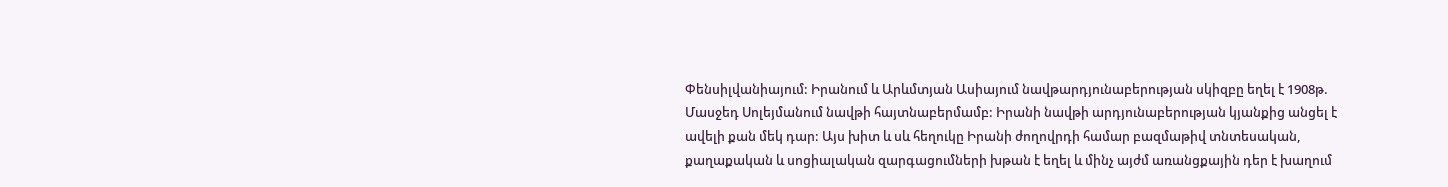Փենսիլվանիայում: Իրանում և Արևմտյան Ասիայում նավթարդյունաբերության սկիզբը եղել է 1908թ. Մասջեդ Սոլեյմանում նավթի հայտնաբերմամբ: Իրանի նավթի արդյունաբերության կյանքից անցել է ավելի քան մեկ դար: Այս խիտ և սև հեղուկը Իրանի ժողովրդի համար բազմաթիվ տնտեսական, քաղաքական և սոցիալական զարգացումների խթան է եղել և մինչ այժմ առանցքային դեր է խաղում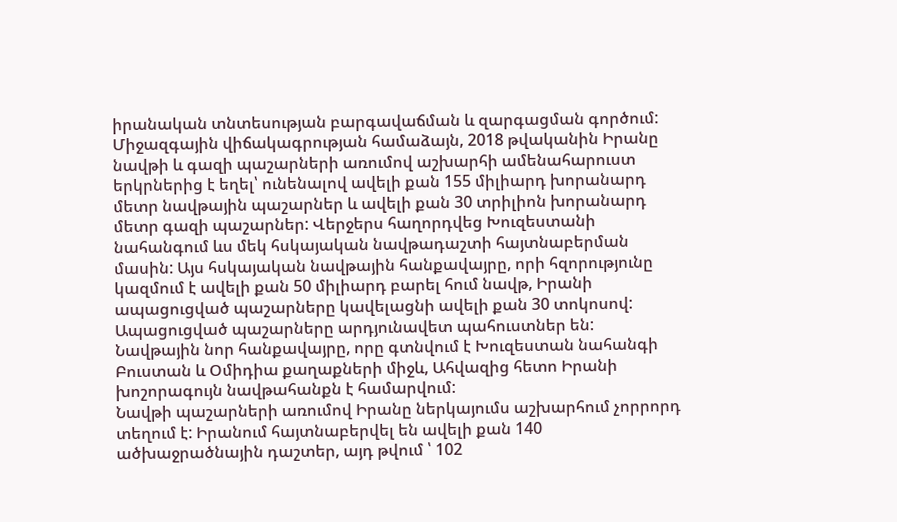իրանական տնտեսության բարգավաճման և զարգացման գործում:
Միջազգային վիճակագրության համաձայն, 2018 թվականին Իրանը նավթի և գազի պաշարների առումով աշխարհի ամենահարուստ երկրներից է եղել՝ ունենալով ավելի քան 155 միլիարդ խորանարդ մետր նավթային պաշարներ և ավելի քան 30 տրիլիոն խորանարդ մետր գազի պաշարներ: Վերջերս հաղորդվեց Խուզեստանի նահանգում ևս մեկ հսկայական նավթադաշտի հայտնաբերման մասին: Այս հսկայական նավթային հանքավայրը, որի հզորությունը կազմում է ավելի քան 50 միլիարդ բարել հում նավթ, Իրանի ապացուցված պաշարները կավելացնի ավելի քան 30 տոկոսով: Ապացուցված պաշարները արդյունավետ պահուստներ են: Նավթային նոր հանքավայրը, որը գտնվում է Խուզեստան նահանգի Բուստան և Օմիդիա քաղաքների միջև, Ահվազից հետո Իրանի խոշորագույն նավթահանքն է համարվում:
Նավթի պաշարների առումով Իրանը ներկայումս աշխարհում չորրորդ տեղում է: Իրանում հայտնաբերվել են ավելի քան 140 ածխաջրածնային դաշտեր, այդ թվում ՝ 102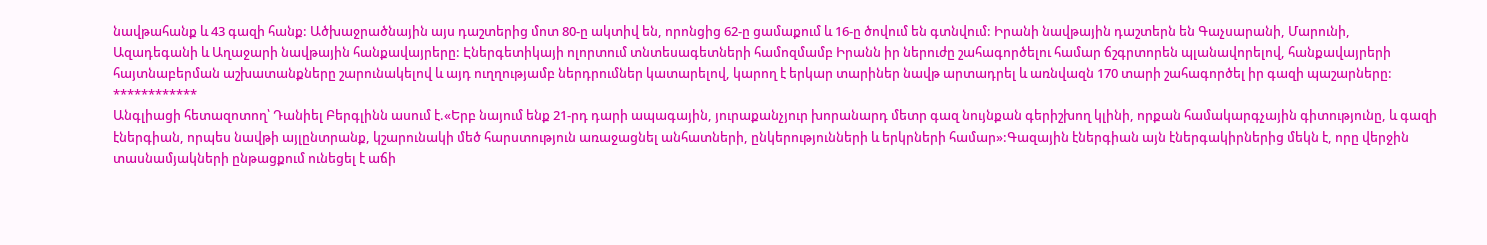նավթահանք և 43 գազի հանք: Ածխաջրածնային այս դաշտերից մոտ 80-ը ակտիվ են, որոնցից 62-ը ցամաքում և 16-ը ծովում են գտնվում: Իրանի նավթային դաշտերն են Գաչսարանի, Մարունի, Ազադեգանի և Աղաջարի նավթային հանքավայրերը: Էներգետիկայի ոլորտում տնտեսագետների համոզմամբ Իրանն իր ներուժը շահագործելու համար ճշգրտորեն պլանավորելով, հանքավայրերի հայտնաբերման աշխատանքները շարունակելով և այդ ուղղությամբ ներդրումներ կատարելով, կարող է երկար տարիներ նավթ արտադրել և առնվազն 170 տարի շահագործել իր գազի պաշարները:
************
Անգլիացի հետազոտող՝ Դանիել Բերգլինն ասում է.«Երբ նայում ենք 21-րդ դարի ապագային, յուրաքանչյուր խորանարդ մետր գազ նույնքան գերիշխող կլինի, որքան համակարգչային գիտությունը, և գազի էներգիան, որպես նավթի այլընտրանք, կշարունակի մեծ հարստություն առաջացնել անհատների, ընկերությունների և երկրների համար»:Գազային էներգիան այն էներգակիրներից մեկն է, որը վերջին տասնամյակների ընթացքում ունեցել է աճի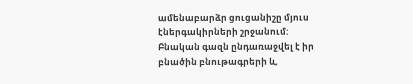ամենաբարձր ցուցանիշը մյուս էներգակիրների շրջանում: Բնական գազն ընդառաջվել է իր բնածին բնութագրերի և,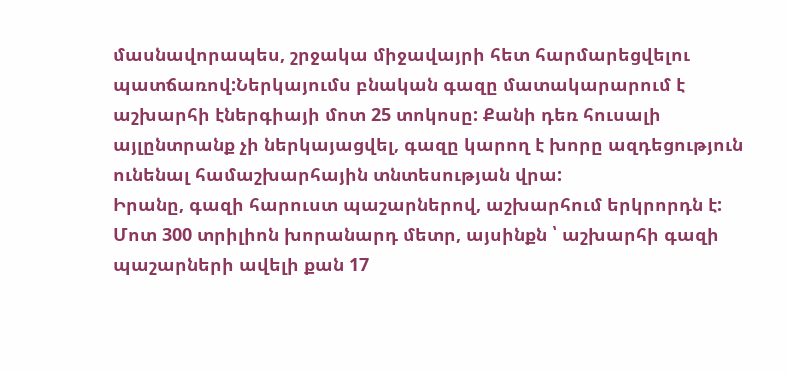մասնավորապես, շրջակա միջավայրի հետ հարմարեցվելու պատճառով:Ներկայումս բնական գազը մատակարարում է աշխարհի էներգիայի մոտ 25 տոկոսը: Քանի դեռ հուսալի այլընտրանք չի ներկայացվել, գազը կարող է խորը ազդեցություն ունենալ համաշխարհային տնտեսության վրա:
Իրանը, գազի հարուստ պաշարներով, աշխարհում երկրորդն է: Մոտ 300 տրիլիոն խորանարդ մետր, այսինքն ՝ աշխարհի գազի պաշարների ավելի քան 17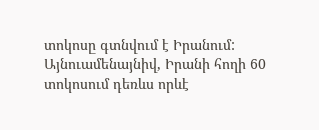տոկոսը գտնվում է Իրանում: Այնուամենայնիվ, Իրանի հողի 60 տոկոսում դեռևս որևէ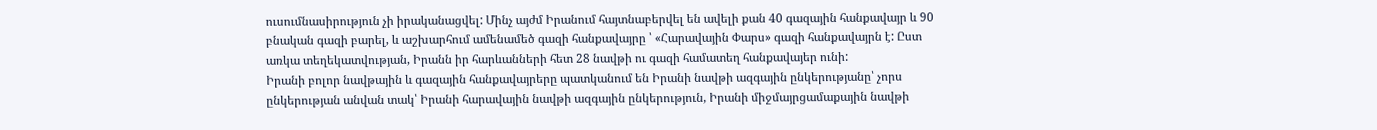ուսումնասիրություն չի իրականացվել: Մինչ այժմ Իրանում հայտնաբերվել են ավելի քան 40 գազային հանքավայր և 90 բնական գազի բարել, և աշխարհում ամենամեծ գազի հանքավայրը ՝ «Հարավային Փարս» գազի հանքավայրն է: Ըստ առկա տեղեկատվության, Իրանն իր հարևանների հետ 28 նավթի ու գազի համատեղ հանքավայեր ունի:
Իրանի բոլոր նավթային և գազային հանքավայրերը պատկանում են Իրանի նավթի ազգային ընկերությանը՝ չորս ընկերության անվան տակ՝ Իրանի հարավային նավթի ազգային ընկերություն, Իրանի միջմայրցամաքային նավթի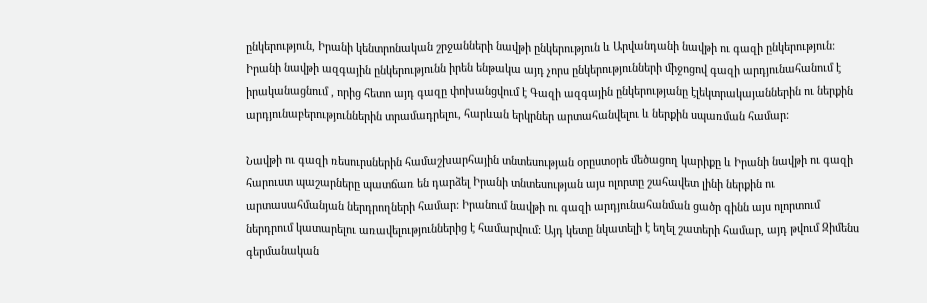ընկերություն, Իրանի կենտրոնական շրջանների նավթի ընկերություն և Արվանդանի նավթի ու գազի ընկերություն:
Իրանի նավթի ազգային ընկերությունն իրեն ենթակա այդ չորս ընկերությունների միջոցով գազի արդյունահանում է իրականացնում , որից հետո այդ գազը փոխանցվում է Գազի ազգային ընկերությանը էլեկտրակայաններին ու ներքին արդյունաբերություններին տրամադրելու, հարևան երկրներ արտահանվելու և ներքին սպառման համար:

Նավթի ու գազի ռեսուրսներին համաշխարհային տնտեսության օրըստօրե մեծացող կարիքը և Իրանի նավթի ու գազի հարուստ պաշարները պատճառ են դարձել Իրանի տնտեսության այս ոլորտը շահավետ լինի ներքին ու արտասահմանյան ներդրողների համար: Իրանում նավթի ու գազի արդյունահանման ցածր գինն այս ոլորտում ներդրում կատարելու առավելություններից է համարվում: Այդ կետը նկատելի է եղել շատերի համար, այդ թվում Զիմենս գերմանական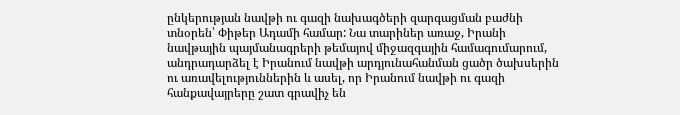ընկերության նավթի ու գազի նախագծերի զարգացման բաժնի տնօրեն՝ Փիթեր Ադամի համար: Նա տարիներ առաջ, Իրանի նավթային պայմանագրերի թեմայով միջազգային համագումարում, անդրադարձել է Իրանում նավթի արդյունահանման ցածր ծախսերին ու առավելություններին և ասել, որ Իրանում նավթի ու գազի հանքավայրերը շատ գրավիչ են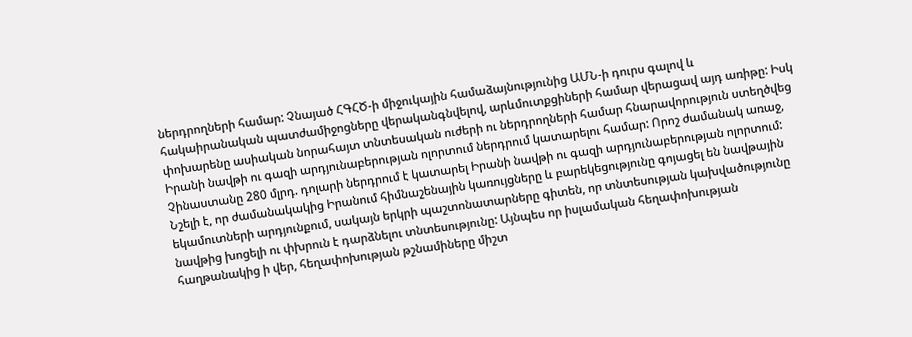ներդրողների համար: Չնայած ՀԳՀԾ-ի միջուկային համաձայնությունից ԱՄՆ-ի դուրս գալով և հակաիրանական պատժամիջոցները վերականգնվելով, արևմուտքցիների համար վերացավ այդ առիթը: Իսկ փոխարենը ասիական նորահայտ տնտեսական ուժերի ու ներդրողների համար հնարավորություն ստեղծվեց Իրանի նավթի ու գազի արդյունաբերության ոլորտում ներդրում կատարելու համար: Որոշ ժամանակ առաջ, Չինաստանը 280 մլրդ. դոլարի ներդրում է կատարել Իրանի նավթի ու գազի արդյունաբերության ոլորտում:
Նշելի է, որ ժամանակակից Իրանում հիմնաշենային կառույցները և բարեկեցությունը գոյացել են նավթային եկամուտների արդյունքում, սակայն երկրի պաշտոնատարները գիտեն, որ տնտեսության կախվածությունը նավթից խոցելի ու փխրուն է դարձնելու տնտեսությունը: Այնպես որ իսլամական հեղափոխության հաղթանակից ի վեր, հեղափոխության թշնամիները միշտ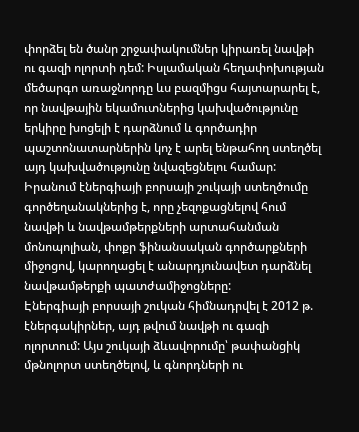փորձել են ծանր շրջափակումներ կիրառել նավթի ու գազի ոլորտի դեմ: Իսլամական հեղափոխության մեծարգո առաջնորդը ևս բազմիցս հայտարարել է, որ նավթային եկամուտներից կախվածությունը երկիրը խոցելի է դարձնում և գործադիր պաշտոնատարներին կոչ է արել ենթահող ստեղծել այդ կախվածությունը նվազեցնելու համար: Իրանում էներգիայի բորսայի շուկայի ստեղծումը գործեղանակներից է, որը չեզոքացնելով հում նավթի և նավթամթերքների արտահանման մոնոպոլիան, փոքր ֆինանսական գործարքների միջոցով, կարողացել է անարդյունավետ դարձնել նավթամթերքի պատժամիջոցները:
Էներգիայի բորսայի շուկան հիմնադրվել է 2012 թ. էներգակիրներ, այդ թվում նավթի ու գազի ոլորտում: Այս շուկայի ձևավորումը՝ թափանցիկ մթնոլորտ ստեղծելով, և գնորդների ու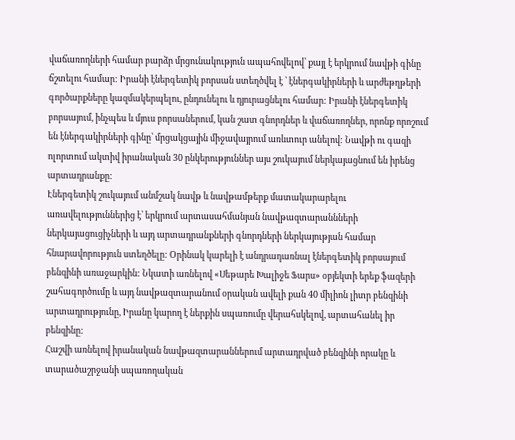վաճառողների համար բարձր մրցունակություն ապահովելով՝ քայլ է երկրում նավթի գինը ճշտելու համար: Իրանի էներգետիկ բորսան ստեղծվել է ՝ էներգակիրների և արժեթղթերի գործարքները կազմակերպելու, ընդունելու և դյուրացնելու համար: Իրանի էներգետիկ բորսայում, ինչպես և մյուս բորսաներում, կան շատ գնորդներ և վաճառողներ, որոնք որոշում են էներգակիրների գինը՝ մրցակցային միջավայրում առևտուր անելով: Նավթի ու գազի ոլորտում ակտիվ իրանական 30 ընկերություններ այս շուկայում ներկայացնում են իրենց արտադրանքը:
Էներգետիկ շուկայում անմշակ նավթ և նավթամթերք մատակարարելու առավելություններից է՝ երկրում արտասահմանյան նավթազտարաննների ներկայացուցիչների և այդ արտադրանքների գնորդների ներկայության համար հնարավորություն ստեղծելը: Օրինակ կարելի է անդրադառնալ էներգետիկ բորսայում բենզինի առաջարկին: Նկատի առնելով «Սեթարե Խալիջե Ֆարս» օբյեկտի երեք ֆազերի շահագործումը և այդ նավթազտարանում օրական ավելի քան 40 միլիոն լիտր բենզինի արտադրությունը, Իրանը կարող է ներքին սպառումը վերահսկելով, արտահանել իր բենզինը:
Հաշվի առնելով իրանական նավթազտարաններում արտադրված բենզինի որակը և տարածաշրջանի սպառողական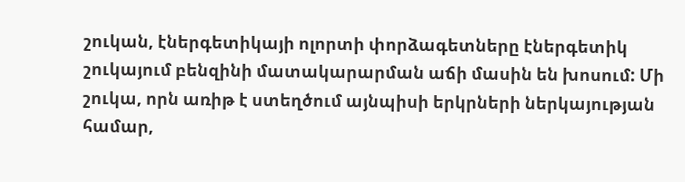շուկան, էներգետիկայի ոլորտի փորձագետները էներգետիկ շուկայում բենզինի մատակարարման աճի մասին են խոսում: Մի շուկա, որն առիթ է ստեղծում այնպիսի երկրների ներկայության համար,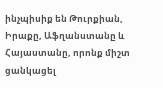ինչպիսիք են Թուրքիան, Իրաքը, Աֆղանստանը և Հայաստանը, որոնք միշտ ցանկացել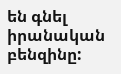են գնել իրանական բենզինը: